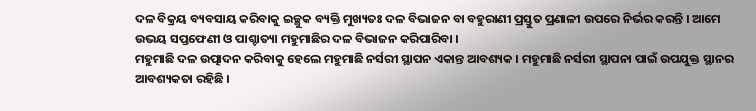ଦଳ ବିକ୍ରୟ ବ୍ୟବସାୟ କରିବାକୁ ଇଚ୍ଛୁକ ବ୍ୟକ୍ତି ମୁଖ୍ୟତଃ ଦଳ ବିଭାଜନ ବା ବହୁରାଣୀ ପ୍ରସ୍ତୁତ ପ୍ରଣାଳୀ ଉପରେ ନିର୍ଭର କରନ୍ତି । ଆମେ ଉଭୟ ସପ୍ତଫେଣୀ ଓ ପାଶ୍ଚାତ୍ୟା ମହୁମାଛିର ଦଳ ବିଭାଜନ କରିପାରିବା ।
ମହୁମାଛି ଦଳ ଉତ୍ପାଦନ କରିବାକୁ ହେଲେ ମହୁମାଛି ନର୍ସରୀ ସ୍ଥାପନ ଏକାନ୍ତ ଆବଶ୍ୟକ । ମହୁମାଛି ନର୍ସରୀ ସ୍ଥାପନା ପାଇଁ ଉପଯୁକ୍ତ ସ୍ଥାନର ଆବଶ୍ୟକତା ରହିଛି ।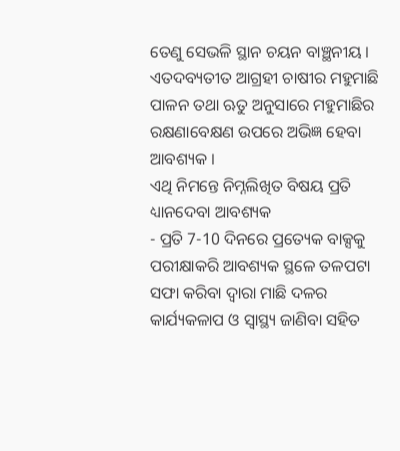ତେଣୁ ସେଭଳି ସ୍ଥାନ ଚୟନ ବାଞ୍ଛନୀୟ । ଏତଦବ୍ୟତୀତ ଆଗ୍ରହୀ ଚାଷୀର ମହୁମାଛି ପାଳନ ତଥା ଋତୁ ଅନୁସାରେ ମହୁମାଛିର ରକ୍ଷଣାବେକ୍ଷଣ ଉପରେ ଅଭିଜ୍ଞ ହେବା ଆବଶ୍ୟକ ।
ଏଥି ନିମନ୍ତେ ନିମ୍ନଲିଖିତ ବିଷୟ ପ୍ରତି ଧ୍ୟାନଦେବା ଆବଶ୍ୟକ
- ପ୍ରତି 7-10 ଦିନରେ ପ୍ରତ୍ୟେକ ବାକ୍ସକୁ ପରୀକ୍ଷାକରି ଆବଶ୍ୟକ ସ୍ଥଳେ ତଳପଟା ସଫା କରିବା ଦ୍ୱାରା ମାଛି ଦଳର କାର୍ଯ୍ୟକଳାପ ଓ ସ୍ୱାସ୍ଥ୍ୟ ଜାଣିବା ସହିତ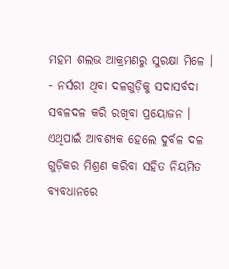ମହମ ଶଲଭ ଆକ୍ରମଣରୁ ସୁରକ୍ଷା ମିଳେ ।
- ନର୍ସରୀ ଥିବା ଦଳଗୁଡ଼ିକୁ ସଦାସର୍ବଦା ସବଳଦଳ କରି ରଖିବା ପ୍ରୟୋଜନ । ଏଥିପାଇଁ ଆବଶ୍ୟକ ହେଲେ ଦୁର୍ବଳ ଦଳ ଗୁଡ଼ିକର ମିଶ୍ରଣ କରିବା ସହିତ ନିୟମିତ ବ୍ୟବଧାନରେ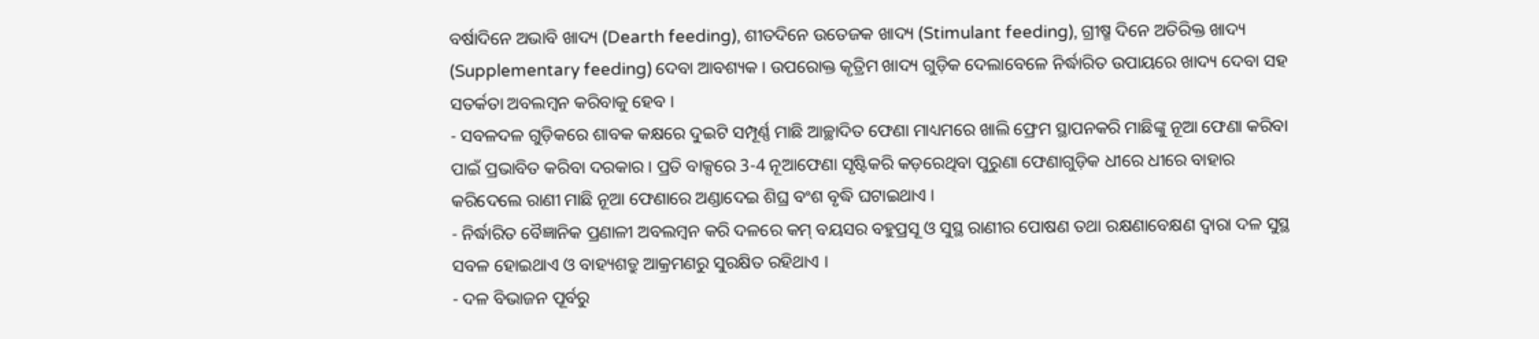ବର୍ଷାଦିନେ ଅଭାବି ଖାଦ୍ୟ (Dearth feeding), ଶୀତଦିନେ ଉତେଜକ ଖାଦ୍ୟ (Stimulant feeding), ଗ୍ରୀଷ୍ମ ଦିନେ ଅତିରିକ୍ତ ଖାଦ୍ୟ (Supplementary feeding) ଦେବା ଆବଶ୍ୟକ । ଉପରୋକ୍ତ କୃତ୍ରିମ ଖାଦ୍ୟ ଗୁଡ଼ିକ ଦେଲାବେଳେ ନିର୍ଦ୍ଧାରିତ ଉପାୟରେ ଖାଦ୍ୟ ଦେବା ସହ ସତର୍କତା ଅବଲମ୍ବନ କରିବାକୁ ହେବ ।
- ସବଳଦଳ ଗୁଡ଼ିକରେ ଶାବକ କକ୍ଷରେ ଦୁଇଟି ସମ୍ପୂର୍ଣ୍ଣ ମାଛି ଆଚ୍ଛାଦିତ ଫେଣା ମାଧ୍ୟମରେ ଖାଲି ଫ୍ରେମ ସ୍ଥାପନକରି ମାଛିଙ୍କୁ ନୂଆ ଫେଣା କରିବା ପାଇଁ ପ୍ରଭାବିତ କରିବା ଦରକାର । ପ୍ରତି ବାକ୍ସରେ 3-4 ନୂଆଫେଣା ସୃଷ୍ଟିକରି କଡ଼ରେଥିବା ପୁରୁଣା ଫେଣାଗୁଡ଼ିକ ଧୀରେ ଧୀରେ ବାହାର କରିଦେଲେ ରାଣୀ ମାଛି ନୂଆ ଫେଣାରେ ଅଣ୍ଡାଦେଇ ଶିଘ୍ର ବଂଶ ବୃଦ୍ଧି ଘଟାଇଥାଏ ।
- ନିର୍ଦ୍ଧାରିତ ବୈଜ୍ଞାନିକ ପ୍ରଣାଳୀ ଅବଲମ୍ବନ କରି ଦଳରେ କମ୍ ବୟସର ବହୁପ୍ରସୂ ଓ ସୁସ୍ଥ ରାଣୀର ପୋଷଣ ତଥା ରକ୍ଷଣାବେକ୍ଷଣ ଦ୍ୱାରା ଦଳ ସୁସ୍ଥ ସବଳ ହୋଇଥାଏ ଓ ବାହ୍ୟଶତ୍ରୁ ଆକ୍ରମଣରୁ ସୁରକ୍ଷିତ ରହିଥାଏ ।
- ଦଳ ବିଭାଜନ ପୂର୍ବରୁ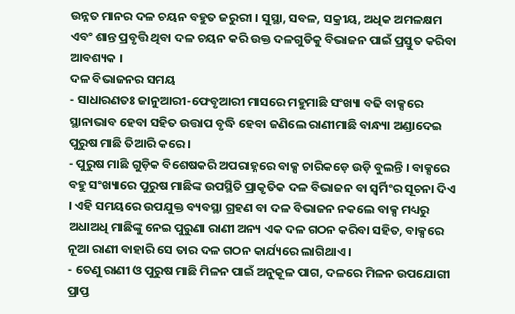ଉନ୍ନତ ମାନର ଦଳ ଚୟନ ବହୁତ ଜରୁରୀ । ସୁସ୍ଥା, ସବଳ, ସକ୍ରୀୟ, ଅଧିକ ଅମଳକ୍ଷମ ଏବଂ ଶାନ୍ତ ପ୍ରବୃତ୍ତି ଥିବା ଦଳ ଚୟନ କରି ଉକ୍ତ ଦଳଗୁଡିକୁ ବିଭାଜନ ପାଇଁ ପ୍ରସ୍ତୁତ କରିବା ଆବଶ୍ୟକ ।
ଦଳ ବିଭାଜନର ସମୟ
- ସାଧାରଣତଃ ଜାନୁଆରୀ-ଫେବୃଆରୀ ମାସରେ ମହୁମାଛି ସଂଖ୍ୟା ବଢି ବାକ୍ସରେ ସ୍ଥାନାଭାବ ହେବା ସହିତ ଉତ୍ତାପ ବୃଦ୍ଧି ହେବା ଜଣିଲେ ରାଣୀମାଛି ବାନ୍ଧ୍ୟା ଅଣ୍ଡାଦେଇ ପୁରୁଷ ମାଛି ତିଆରି କରେ ।
- ପୁରୁଷ ମାଛି ଗୁଡ଼ିକ ବିଶେଷକରି ଅପରାହ୍ନରେ ବାକ୍ସ ଚାରିକଡ଼େ ଉଡ଼ି ବୁଲନ୍ତି । ବାକ୍ସରେ ବହୁ ସଂଖ୍ୟାରେ ପୁରୁଷ ମାଛିଙ୍କ ଉପସ୍ଥିତି ପ୍ରାକୃତିକ ଦଳ ବିଭାଜନ ବା ସ୍ୱର୍ମିଂର ସୂଚନା ଦିଏ । ଏହି ସମୟରେ ଉପଯୁକ୍ତ ବ୍ୟବସ୍ଥା ଗ୍ରହଣ ବା ଦଳ ବିଭାଜନ ନକଲେ ବାକ୍ସ ମଧ୍ୟରୁ ଅଧାଅଧି ମାଛିଙ୍କୁ ନେଇ ପୁରୁଣା ରାଣୀ ଅନ୍ୟ ଏକ ଦଳ ଗଠନ କରିବା ସହିତ, ବାକ୍ସରେ ନୂଆ ରାଣୀ ବାହାରି ସେ ତାର ଦଳ ଗଠନ କାର୍ଯ୍ୟରେ ଲାଗିଥାଏ ।
- ତେଣୁ ରାଣୀ ଓ ପୁରୁଷ ମାଛି ମିଳନ ପାଇଁ ଅନୁକୂଳ ପାଗ, ଦଳରେ ମିଳନ ଉପଯୋଗୀ ପ୍ରାପ୍ତ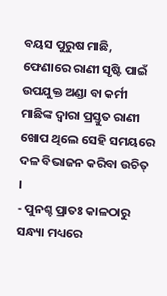ବୟସ ପୁରୁଷ ମାଛି, ଫେଣାରେ ରାଣୀ ସୃଷ୍ଟି ପାଇଁ ଉପଯୁକ୍ତ ଅଣ୍ଡା ବା କର୍ମୀ ମାଛିଙ୍କ ଦ୍ୱାରା ପ୍ରସ୍ତୁତ ରାଣୀ ଖୋପ ଥିଲେ ସେହି ସମୟରେ ଦଳ ବିଭାଜନ କରିବା ଉଚିତ୍ ।
- ପୁନଶ୍ଚ ପ୍ରାତଃ କାଳଠାରୁ ସନ୍ଧ୍ୟା ମଧ୍ୟରେ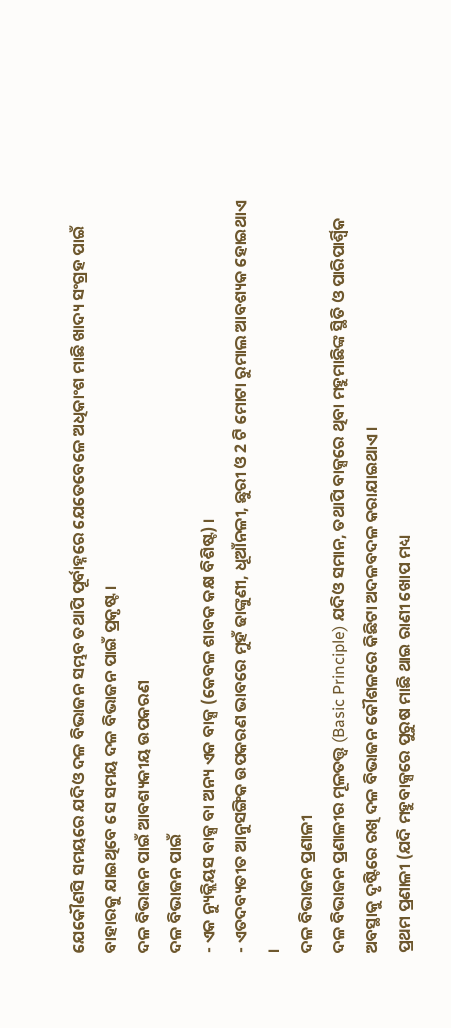ଯେକୌଣସି ସମୟରେ ଯଦିଓ ଦଳ ବିଭାଜନ ସମ୍ଭବ ତଥାପି ପୂର୍ବାହ୍ନରେ ଯେତେବେଳେ ଅଧିକାଂଶ ମାଛି ଖାଦ୍ୟ ସଂଗ୍ରହ ପାଇଁ ବାହାରକୁ ଯାଇଥିବେ ସେ ସମୟ ଦଳ ବିଭାଜନ ପାଇଁ ପ୍ରକୃଷ୍ଟ ।
ଦଳ ବିଭାଜନ ପାଇଁ ଆବଶ୍ୟକୀୟ ଉପକରଣ
ଦଳ ବିଭାଜନ ପାଇଁ
- ଏକ ନ୍ୟୁକ୍ଲିୟସ ବାକ୍ସ ବା ଅନ୍ୟ ଏକ ବାକ୍ସ (କେବଳ ଶାବକ କକ୍ଷ ବିଶିଷ୍ଟ) ।
- ଏତଦବ୍ୟତୀତ ଆନୁସଙ୍ଗିକ ଉପକରଣ ଭାବରେ ମୁହଁ ଢାଙ୍କୁଣୀ, ଧୂଆଁନଳୀ, ଛୁରୀ ଓ 2 ଟି ମୋଟା ରୁମାଲ ଆବଶ୍ୟକ ହୋଇଥାଏ ।
ଦଳ ବିଭାଜନ ପ୍ରଣାଳୀ
ଦଳ ବିଭାଜନ ପ୍ରଣାଳୀର ମୂଳତତ୍ତ୍ୱ (Basic Principle) ଯଦିଓ ସମାନ, ତଥାପି ବାକ୍ସରେ ଥିବା ମହୁମାଛିଙ୍କ ସ୍ଥିତି ଓ ପାରିପାର୍ଶ୍ୱିକ ଅବସ୍ଥାକୁ ଦୃଷ୍ଟିରେ ରଖି ଦଳ ବିଭାଜନ କୌଶଳରେ କିଛିଟା ଅଦଳବଦଳ କରାଯାଇଥାଏ ।
ପ୍ରଥମ ପ୍ରଣାଳୀ (ଯଦି ମହୁବାକ୍ସରେ ପୁରୁଷ ମାଛି ଥାଇ ରାଣୀ ଖୋପ ମଧ୍ୟ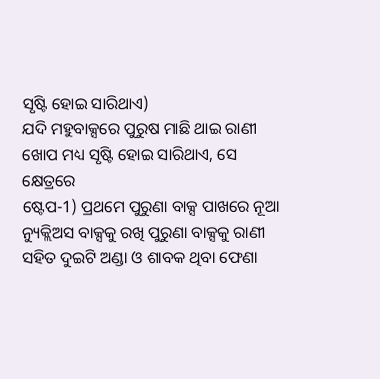ସୃଷ୍ଟି ହୋଇ ସାରିଥାଏ)
ଯଦି ମହୁବାକ୍ସରେ ପୁରୁଷ ମାଛି ଥାଇ ରାଣୀ ଖୋପ ମଧ୍ୟ ସୃଷ୍ଟି ହୋଇ ସାରିଥାଏ, ସେ କ୍ଷେତ୍ରରେ
ଷ୍ଟେପ-1) ପ୍ରଥମେ ପୁରୁଣା ବାକ୍ସ ପାଖରେ ନୂଆ ନ୍ୟୁକ୍ଲିଅସ ବାକ୍ସକୁ ରଖି ପୁରୁଣା ବାକ୍ସକୁ ରାଣୀ ସହିତ ଦୁଇଟି ଅଣ୍ଡା ଓ ଶାବକ ଥିବା ଫେଣା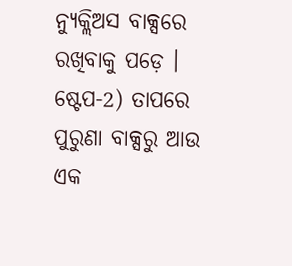ନ୍ୟୁକ୍ଲିଅସ ବାକ୍ସରେ ରଖିବାକୁ ପଡ଼େ ।
ଷ୍ଟେପ-2) ତାପରେ ପୁରୁଣା ବାକ୍ସରୁ ଆଉ ଏକ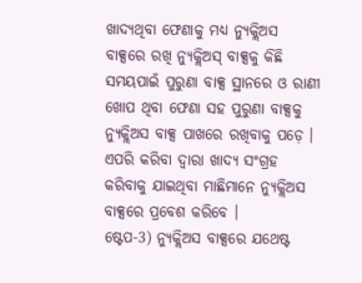ଖାଦ୍ୟଥିବା ଫେଣାକୁ ମଧ୍ୟ ନ୍ୟୁକ୍ଲିଅସ ବାକ୍ସରେ ରଖି ନ୍ୟୁକ୍ଲିଅସ୍ ବାକ୍ସକୁ କିଛି ସମୟପାଇଁ ପୁରୁଣା ବାକ୍ସ ସ୍ଥାନରେ ଓ ରାଣୀ ଖୋପ ଥିବା ଫେଣା ସହ ପୁରୁଣା ବାକ୍ସକୁ ନ୍ୟୁକ୍ଲିଅସ ବାକ୍ସ ପାଖରେ ରଖିବାକୁ ପଡ଼େ । ଏପରି କରିବା ଦ୍ୱାରା ଖାଦ୍ୟ ସଂଗ୍ରହ କରିବାକୁ ଯାଇଥିବା ମାଛିମାନେ ନ୍ୟୁକ୍ଲିଅସ ବାକ୍ସରେ ପ୍ରବେଶ କରିବେ ।
ଷ୍ଟେପ-3) ନ୍ୟୁକ୍ଲିଅସ ବାକ୍ସରେ ଯଥେଷ୍ଟ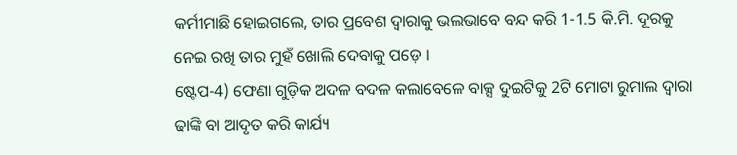କର୍ମୀମାଛି ହୋଇଗଲେ, ତାର ପ୍ରବେଶ ଦ୍ୱାରାକୁ ଭଲଭାବେ ବନ୍ଦ କରି 1-1.5 କି.ମି. ଦୂରକୁ ନେଇ ରଖି ତାର ମୁହଁ ଖୋଲି ଦେବାକୁ ପଡ଼େ ।
ଷ୍ଟେପ-4) ଫେଣା ଗୁଡ଼ିକ ଅଦଳ ବଦଳ କଲାବେଳେ ବାକ୍ସ ଦୁଇଟିକୁ 2ଟି ମୋଟା ରୁମାଲ ଦ୍ୱାରା ଢାଙ୍କି ବା ଆଦୃତ କରି କାର୍ଯ୍ୟ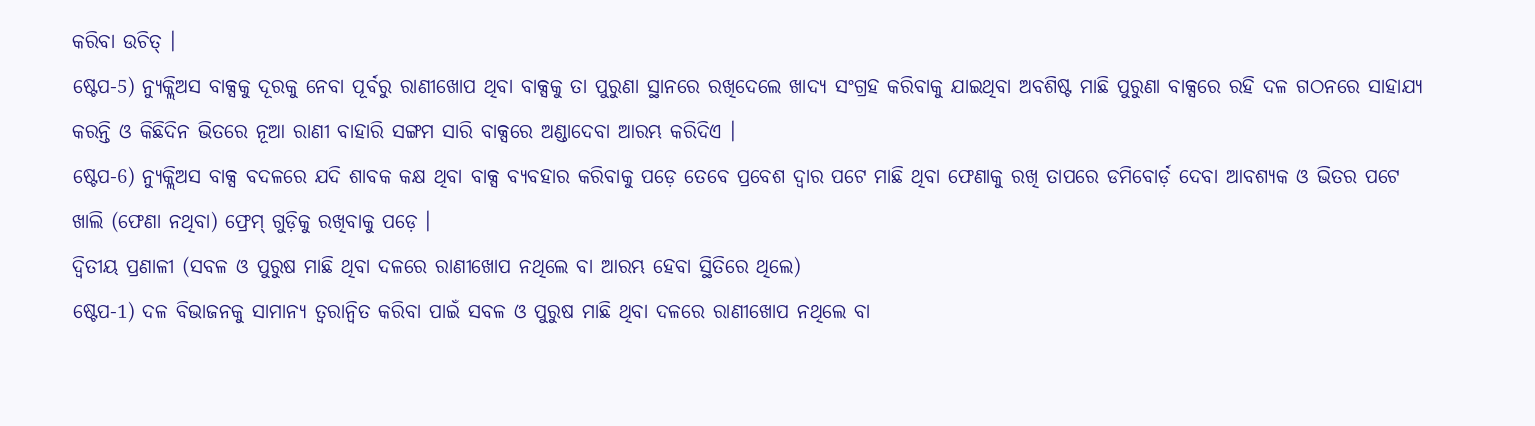କରିବା ଉଚିତ୍ ।
ଷ୍ଟେପ-5) ନ୍ୟୁକ୍ଲିଅସ ବାକ୍ସକୁ ଦୂରକୁ ନେବା ପୂର୍ବରୁ ରାଣୀଖୋପ ଥିବା ବାକ୍ସକୁ ତା ପୁରୁଣା ସ୍ଥାନରେ ରଖିଦେଲେ ଖାଦ୍ୟ ସଂଗ୍ରହ କରିବାକୁ ଯାଇଥିବା ଅବଶିଷ୍ଟ ମାଛି ପୁରୁଣା ବାକ୍ସରେ ରହି ଦଳ ଗଠନରେ ସାହାଯ୍ୟ କରନ୍ତି ଓ କିଛିଦିନ ଭିତରେ ନୂଆ ରାଣୀ ବାହାରି ସଙ୍ଗମ ସାରି ବାକ୍ସରେ ଅଣ୍ଡାଦେବା ଆରମ୍ଭ କରିଦିଏ ।
ଷ୍ଟେପ-6) ନ୍ୟୁକ୍ଲିଅସ ବାକ୍ସ ବଦଳରେ ଯଦି ଶାବକ କକ୍ଷ ଥିବା ବାକ୍ସ ବ୍ୟବହାର କରିବାକୁ ପଡ଼େ ତେବେ ପ୍ରବେଶ ଦ୍ୱାର ପଟେ ମାଛି ଥିବା ଫେଣାକୁ ରଖି ତାପରେ ଡମିବୋର୍ଡ଼ ଦେବା ଆବଶ୍ୟକ ଓ ଭିତର ପଟେ ଖାଲି (ଫେଣା ନଥିବା) ଫ୍ରେମ୍ ଗୁଡ଼ିକୁ ରଖିବାକୁ ପଡ଼େ ।
ଦ୍ୱିତୀୟ ପ୍ରଣାଳୀ (ସବଳ ଓ ପୁରୁଷ ମାଛି ଥିବା ଦଳରେ ରାଣୀଖୋପ ନଥିଲେ ବା ଆରମ୍ଭ ହେବା ସ୍ଥିତିରେ ଥିଲେ)
ଷ୍ଟେପ-1) ଦଳ ବିଭାଜନକୁ ସାମାନ୍ୟ ତ୍ୱରାନ୍ୱିତ କରିବା ପାଇଁ ସବଳ ଓ ପୁରୁଷ ମାଛି ଥିବା ଦଳରେ ରାଣୀଖୋପ ନଥିଲେ ବା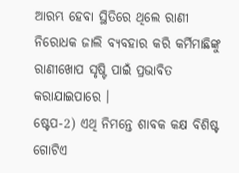ଆରମ୍ଭ ହେବା ସ୍ଥିତିରେ ଥିଲେ ରାଣୀ ନିରୋଧକ ଜାଲି ବ୍ୟବହାର କରି କର୍ମିମାଛିଙ୍କୁ ରାଣୀଖୋପ ସୃଷ୍ଟି ପାଇଁ ପ୍ରଭାବିତ କରାଯାଇପାରେ ।
ଷ୍ଟେପ-2) ଏଥି ନିମନ୍ତେ ଶାବକ କକ୍ଷ ବିଶିଷ୍ଟ ଗୋଟିଏ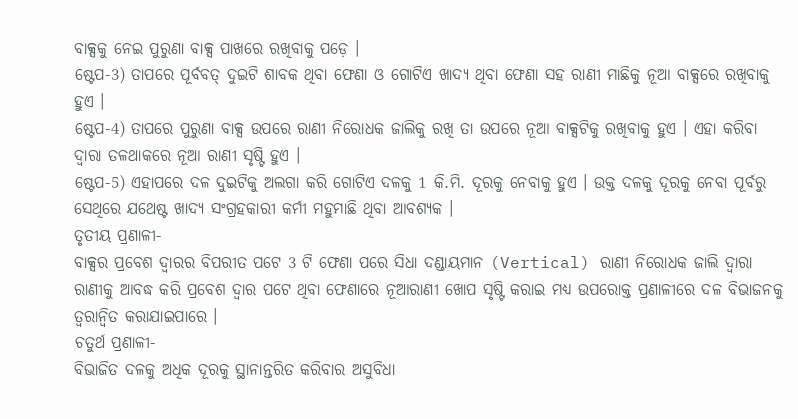ବାକ୍ସକୁ ନେଇ ପୁରୁଣା ବାକ୍ସ ପାଖରେ ରଖିବାକୁ ପଡ଼େ ।
ଷ୍ଟେପ-3) ତାପରେ ପୂର୍ବବତ୍ ଦୁଇଟି ଶାବକ ଥିବା ଫେଣା ଓ ଗୋଟିଏ ଖାଦ୍ୟ ଥିବା ଫେଣା ସହ ରାଣୀ ମାଛିକୁ ନୂଆ ବାକ୍ସରେ ରଖିବାକୁ ହୁଏ ।
ଷ୍ଟେପ-4) ତାପରେ ପୁରୁଣା ବାକ୍ସ ଉପରେ ରାଣୀ ନିରୋଧକ ଜାଲିକୁ ରଖି ତା ଉପରେ ନୂଆ ବାକ୍ସଟିକୁ ରଖିବାକୁ ହୁଏ । ଏହା କରିବା ଦ୍ୱାରା ତଳଥାକରେ ନୂଆ ରାଣୀ ସୃଷ୍ଟି ହୁଏ ।
ଷ୍ଟେପ-5) ଏହାପରେ ଦଳ ଦୁଇଟିକୁ ଅଲଗା କରି ଗୋଟିଏ ଦଳକୁ 1 କି.ମି. ଦୂରକୁ ନେବାକୁ ହୁଏ । ଉକ୍ତ ଦଳକୁ ଦୂରକୁ ନେବା ପୂର୍ବରୁ ସେଥିରେ ଯଥେଷ୍ଟ ଖାଦ୍ୟ ସଂଗ୍ରହକାରୀ କର୍ମୀ ମହୁମାଛି ଥିବା ଆବଶ୍ୟକ ।
ତୃତୀୟ ପ୍ରଣାଳୀ-
ବାକ୍ସର ପ୍ରବେଶ ଦ୍ୱାରର ବିପରୀତ ପଟେ 3 ଟି ଫେଣା ପରେ ସିଧା ଦଣ୍ଡାୟମାନ (Vertical) ରାଣୀ ନିରୋଧକ ଜାଲି ଦ୍ୱାରା ରାଣୀକୁ ଆବଦ୍ଧ କରି ପ୍ରବେଶ ଦ୍ୱାର ପଟେ ଥିବା ଫେଣାରେ ନୂଆରାଣୀ ଖୋପ ସୃଷ୍ଟି କରାଇ ମଧ୍ୟ ଉପରୋକ୍ତ ପ୍ରଣାଳୀରେ ଦଳ ବିଭାଜନକୁ ତ୍ୱରାନ୍ୱିତ କରାଯାଇପାରେ ।
ଚତୁର୍ଥ ପ୍ରଣାଳୀ-
ବିଭାଜିତ ଦଳକୁ ଅଧିକ ଦୂରକୁ ସ୍ଥାନାନ୍ତରିତ କରିବାର ଅସୁବିଧା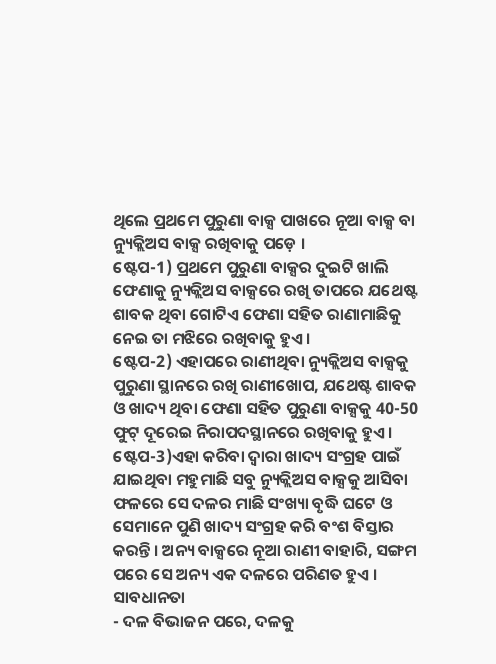ଥିଲେ ପ୍ରଥମେ ପୁରୁଣା ବାକ୍ସ ପାଖରେ ନୂଆ ବାକ୍ସ ବା ନ୍ୟୁକ୍ଲିଅସ ବାକ୍ସ ରଖିବାକୁ ପଡ଼େ ।
ଷ୍ଟେପ-1) ପ୍ରଥମେ ପୁରୁଣା ବାକ୍ସର ଦୁଇଟି ଖାଲି ଫେଣାକୁ ନ୍ୟୁକ୍ଲିଅସ ବାକ୍ସରେ ରଖି ତାପରେ ଯଥେଷ୍ଟ ଶାବକ ଥିବା ଗୋଟିଏ ଫେଣା ସହିତ ରାଣାମାଛିକୁ ନେଇ ତା ମଝିରେ ରଖିବାକୁ ହୁଏ ।
ଷ୍ଟେପ-2) ଏହାପରେ ରାଣୀଥିବା ନ୍ୟୁକ୍ଲିଅସ ବାକ୍ସକୁ ପୁରୁଣା ସ୍ଥାନରେ ରଖି ରାଣୀଖୋପ, ଯଥେଷ୍ଟ ଶାବକ ଓ ଖାଦ୍ୟ ଥିବା ଫେଣା ସହିତ ପୁରୁଣା ବାକ୍ସକୁ 40-50 ଫୁଟ୍ ଦୂରେଇ ନିରାପଦସ୍ଥାନରେ ରଖିବାକୁ ହୁଏ ।
ଷ୍ଟେପ-3)ଏହା କରିବା ଦ୍ୱାରା ଖାଦ୍ୟ ସଂଗ୍ରହ ପାଇଁ ଯାଇଥିବା ମହୁମାଛି ସବୁ ନ୍ୟୁକ୍ଲିଅସ ବାକ୍ସକୁ ଆସିବା ଫଳରେ ସେ ଦଳର ମାଛି ସଂଖ୍ୟା ବୃଦ୍ଧି ଘଟେ ଓ ସେମାନେ ପୁଣି ଖାଦ୍ୟ ସଂଗ୍ରହ କରି ବଂଶ ବିସ୍ତାର କରନ୍ତି । ଅନ୍ୟ ବାକ୍ସରେ ନୂଆ ରାଣୀ ବାହାରି, ସଙ୍ଗମ ପରେ ସେ ଅନ୍ୟ ଏକ ଦଳରେ ପରିଣତ ହୁଏ ।
ସାବଧାନତା
- ଦଳ ବିଭାଜନ ପରେ, ଦଳକୁ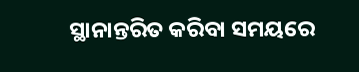ସ୍ଥାନାନ୍ତରିତ କରିବା ସମୟରେ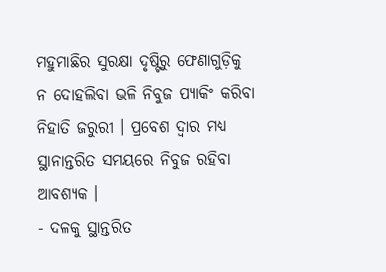ମହୁମାଛିର ସୁରକ୍ଷା ଦୃଷ୍ଟିରୁ ଫେଣାଗୁଡ଼ିକୁ ନ ଦୋହଲିବା ଭଳି ନିବୁଜ ପ୍ୟାକିଂ କରିବା ନିହାତି ଜରୁରୀ । ପ୍ରବେଶ ଦ୍ୱାର ମଧ୍ୟ ସ୍ଥାନାନ୍ତରିତ ସମୟରେ ନିବୁଜ ରହିବା ଆବଶ୍ୟକ ।
- ଦଳକୁ ସ୍ଥାନ୍ତରିତ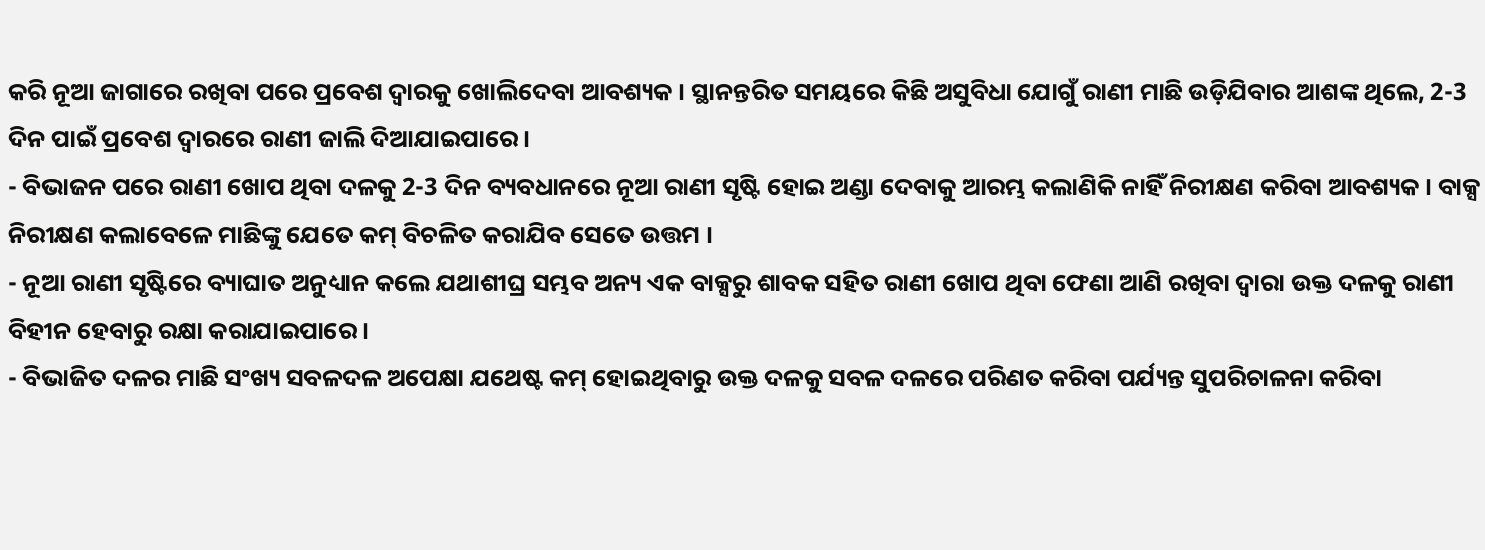କରି ନୂଆ ଜାଗାରେ ରଖିବା ପରେ ପ୍ରବେଶ ଦ୍ୱାରକୁ ଖୋଲିଦେବା ଆବଶ୍ୟକ । ସ୍ଥାନନ୍ତରିତ ସମୟରେ କିଛି ଅସୁବିଧା ଯୋଗୁଁ ରାଣୀ ମାଛି ଉଡ଼ିଯିବାର ଆଶଙ୍କ ଥିଲେ, 2-3 ଦିନ ପାଇଁ ପ୍ରବେଶ ଦ୍ୱାରରେ ରାଣୀ ଜାଲି ଦିଆଯାଇପାରେ ।
- ବିଭାଜନ ପରେ ରାଣୀ ଖୋପ ଥିବା ଦଳକୁ 2-3 ଦିନ ବ୍ୟବଧାନରେ ନୂଆ ରାଣୀ ସୃଷ୍ଟି ହୋଇ ଅଣ୍ଡା ଦେବାକୁ ଆରମ୍ଭ କଲାଣିକି ନାହିଁ ନିରୀକ୍ଷଣ କରିବା ଆବଶ୍ୟକ । ବାକ୍ସ ନିରୀକ୍ଷଣ କଲାବେଳେ ମାଛିଙ୍କୁ ଯେତେ କମ୍ ବିଚଳିତ କରାଯିବ ସେତେ ଉତ୍ତମ ।
- ନୂଆ ରାଣୀ ସୃଷ୍ଟିରେ ବ୍ୟାଘାତ ଅନୁଧ୍ୟାନ କଲେ ଯଥାଶୀଘ୍ର ସମ୍ଭବ ଅନ୍ୟ ଏକ ବାକ୍ସରୁ ଶାବକ ସହିତ ରାଣୀ ଖୋପ ଥିବା ଫେଣା ଆଣି ରଖିବା ଦ୍ୱାରା ଉକ୍ତ ଦଳକୁ ରାଣୀ ବିହୀନ ହେବାରୁ ରକ୍ଷା କରାଯାଇପାରେ ।
- ବିଭାଜିତ ଦଳର ମାଛି ସଂଖ୍ୟ ସବଳଦଳ ଅପେକ୍ଷା ଯଥେଷ୍ଟ କମ୍ ହୋଇଥିବାରୁ ଉକ୍ତ ଦଳକୁ ସବଳ ଦଳରେ ପରିଣତ କରିବା ପର୍ଯ୍ୟନ୍ତ ସୁପରିଚାଳନା କରିବା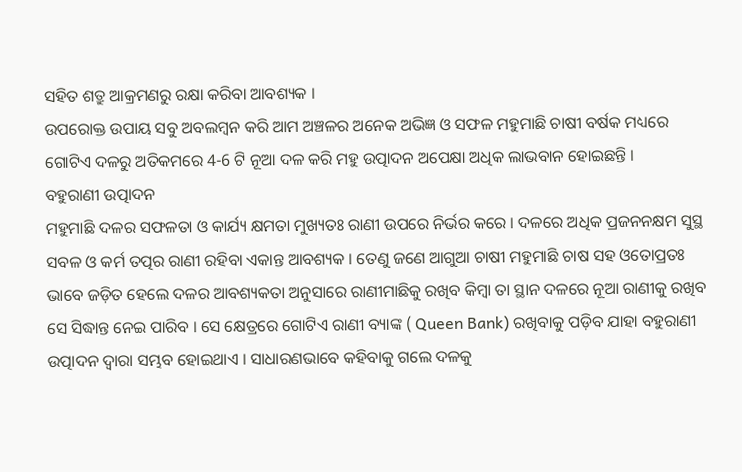ସହିତ ଶତ୍ରୁ ଆକ୍ରମଣରୁ ରକ୍ଷା କରିବା ଆବଶ୍ୟକ ।
ଉପରୋକ୍ତ ଉପାୟ ସବୁ ଅବଲମ୍ବନ କରି ଆମ ଅଞ୍ଚଳର ଅନେକ ଅଭିଜ୍ଞ ଓ ସଫଳ ମହୁମାଛି ଚାଷୀ ବର୍ଷକ ମଧ୍ୟରେ ଗୋଟିଏ ଦଳରୁ ଅତିକମରେ 4-6 ଟି ନୂଆ ଦଳ କରି ମହୁ ଉତ୍ପାଦନ ଅପେକ୍ଷା ଅଧିକ ଲାଭବାନ ହୋଇଛନ୍ତି ।
ବହୁରାଣୀ ଉତ୍ପାଦନ
ମହୁମାଛି ଦଳର ସଫଳତା ଓ କାର୍ଯ୍ୟ କ୍ଷମତା ମୁଖ୍ୟତଃ ରାଣୀ ଉପରେ ନିର୍ଭର କରେ । ଦଳରେ ଅଧିକ ପ୍ରଜନନକ୍ଷମ ସୁସ୍ଥ ସବଳ ଓ କର୍ମ ତତ୍ପର ରାଣୀ ରହିବା ଏକାନ୍ତ ଆବଶ୍ୟକ । ତେଣୁ ଜଣେ ଆଗୁଆ ଚାଷୀ ମହୁମାଛି ଚାଷ ସହ ଓତୋପ୍ରତଃ ଭାବେ ଜଡ଼ିତ ହେଲେ ଦଳର ଆବଶ୍ୟକତା ଅନୁସାରେ ରାଣୀମାଛିକୁ ରଖିବ କିମ୍ବା ତା ସ୍ଥାନ ଦଳରେ ନୂଆ ରାଣୀକୁ ରଖିବ ସେ ସିଦ୍ଧାନ୍ତ ନେଇ ପାରିବ । ସେ କ୍ଷେତ୍ରରେ ଗୋଟିଏ ରାଣୀ ବ୍ୟାଙ୍କ ( Queen Bank) ରଖିବାକୁ ପଡ଼ିବ ଯାହା ବହୁରାଣୀ ଉତ୍ପାଦନ ଦ୍ୱାରା ସମ୍ଭବ ହୋଇଥାଏ । ସାଧାରଣଭାବେ କହିବାକୁ ଗଲେ ଦଳକୁ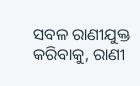ସବଳ ରାଣୀଯୁକ୍ତ କରିବାକୁ, ରାଣୀ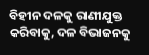ବିହୀନ ଦଳକୁ ରାଣୀଯୁକ୍ତ କରିବାକୁ, ଦଳ ବିଭାଜନକୁ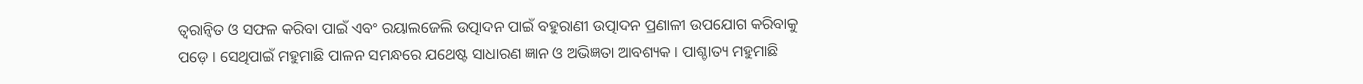ତ୍ୱରାନ୍ୱିତ ଓ ସଫଳ କରିବା ପାଇଁ ଏବଂ ରୟାଲଜେଲି ଉତ୍ପାଦନ ପାଇଁ ବହୁରାଣୀ ଉତ୍ପାଦନ ପ୍ରଣାଳୀ ଉପଯୋଗ କରିବାକୁ ପଡ଼େ । ସେଥିପାଇଁ ମହୁମାଛି ପାଳନ ସମନ୍ଧରେ ଯଥେଷ୍ଟ ସାଧାରଣ ଜ୍ଞାନ ଓ ଅଭିଜ୍ଞତା ଆବଶ୍ୟକ । ପାଶ୍ଚାତ୍ୟ ମହୁମାଛି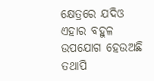କ୍ଷେତ୍ରରେ ଯଦିଓ ଏହାର ବହୁଳ ଉପଯୋଗ ହେଉଅଛି ତଥାପି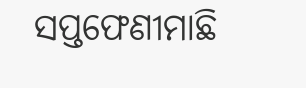ସପ୍ତଫେଣୀମାଛି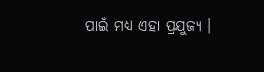ପାଇଁ ମଧ୍ୟ ଏହା ପ୍ରଯୁଜ୍ୟ ।